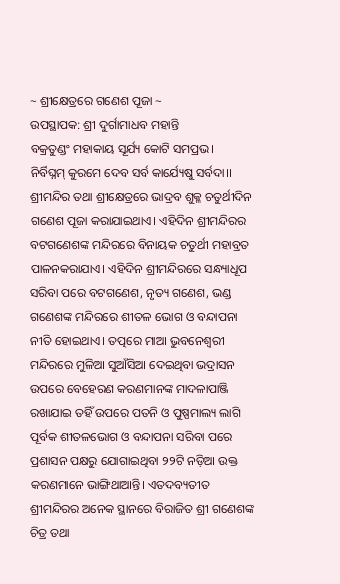~ ଶ୍ରୀକ୍ଷେତ୍ରରେ ଗଣେଶ ପୂଜା ~
ଉପସ୍ଥାପକ: ଶ୍ରୀ ଦୁର୍ଗାମାଧବ ମହାନ୍ତି
ବକ୍ରତୁଣ୍ଡଂ ମହାକାୟ ସୂର୍ଯ୍ୟ କୋଟି ସମପ୍ରଭ।
ନିର୍ବିଘ୍ନମ୍ କୁରମେ ଦେବ ସର୍ବ କାର୍ଯ୍ୟେଷୁ ସର୍ବଦା।।
ଶ୍ରୀମନ୍ଦିର ତଥା ଶ୍ରୀକ୍ଷେତ୍ରରେ ଭାଦ୍ରବ ଶୁକ୍ଳ ଚତୁର୍ଥୀଦିନ ଗଣେଶ ପୂଜା କରାଯାଇଥାଏ। ଏହିଦିନ ଶ୍ରୀମନ୍ଦିରର ବଟଗଣେଶଙ୍କ ମନ୍ଦିରରେ ବିନାୟକ ଚତୁର୍ଥୀ ମହାବ୍ରତ ପାଳନକରାଯାଏ। ଏହିଦିନ ଶ୍ରୀମନ୍ଦିରରେ ସନ୍ଧ୍ୟାଧୂପ ସରିବା ପରେ ବଟଗଣେଶ, ନୃତ୍ୟ ଗଣେଶ, ଭଣ୍ଡ ଗଣେଶଙ୍କ ମନ୍ଦିରରେ ଶୀତଳ ଭୋଗ ଓ ବନ୍ଦାପନା ନୀତି ହୋଇଥାଏ। ତତ୍ପରେ ମାଆ ଭୁବନେଶ୍ଵରୀ ମନ୍ଦିରରେ ମୁଳିଆ ସୁଆଁସିଆ ଦେଇଥିବା ଭଦ୍ରାସନ ଉପରେ ବେହେରଣ କରଣମାନଙ୍କ ମାଦଳାପାଞ୍ଜି ରଖାଯାଇ ତହିଁ ଉପରେ ପତନି ଓ ପୁଷ୍ପମାଲ୍ୟ ଲାଗି ପୂର୍ବକ ଶୀତଳଭୋଗ ଓ ବନ୍ଦାପନା ସରିବା ପରେ ପ୍ରଶାସନ ପକ୍ଷରୁ ଯୋଗାଇଥିବା ୨୨ଟି ନଡ଼ିଆ ଉକ୍ତ କରଣମାନେ ଭାଙ୍ଗିଥାଆନ୍ତି। ଏତଦବ୍ୟତୀତ ଶ୍ରୀମନ୍ଦିରର ଅନେକ ସ୍ଥାନରେ ବିରାଜିତ ଶ୍ରୀ ଗଣେଶଙ୍କ ଚିତ୍ର ତଥା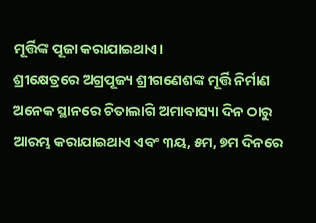ମୂର୍ତ୍ତିଙ୍କ ପୂଜା କରାଯାଇଥାଏ।
ଶ୍ରୀକ୍ଷେତ୍ରରେ ଅଗ୍ରପୂଜ୍ୟ ଶ୍ରୀଗଣେଶଙ୍କ ମୂର୍ତ୍ତି ନିର୍ମାଣ ଅନେକ ସ୍ଥାନରେ ଚିତାଲାଗି ଅମାବାସ୍ୟା ଦିନ ଠାରୁ ଆରମ୍ଭ କରାଯାଇଥାଏ ଏବଂ ୩ୟ, ୫ମ, ୭ମ ଦିନରେ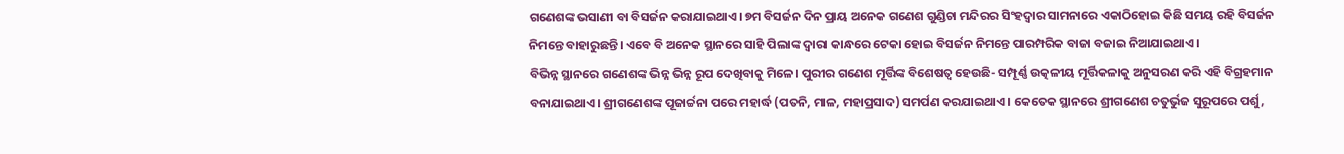ଗଣେଶଙ୍କ ଭସାଣୀ ବା ବିସର୍ଜନ କରାଯାଇଥାଏ। ୭ମ ବିସର୍ଜନ ଦିନ ପ୍ରାୟ ଅନେକ ଗଣେଶ ଗୁଣ୍ଡିଚା ମନ୍ଦିରର ସିଂହଦ୍ୱାର ସାମନାରେ ଏକାଠିହୋଇ କିଛି ସମୟ ରହି ବିସର୍ଜନ ନିମନ୍ତେ ବାହାରୁଛନ୍ତି। ଏବେ ବି ଅନେକ ସ୍ଥାନରେ ସାହି ପିଲାଙ୍କ ଦ୍ଵାରା କାନ୍ଧରେ ଟେକା ହୋଇ ବିସର୍ଜନ ନିମନ୍ତେ ପାରମ୍ପରିକ ବାଜା ବଜାଇ ନିଆଯାଇଥାଏ।
ବିଭିନ୍ନ ସ୍ଥାନରେ ଗଣେଶଙ୍କ ଭିନ୍ନ ଭିନ୍ନ ରୂପ ଦେଖିବାକୁ ମିଳେ। ପୁରୀର ଗଣେଶ ମୂର୍ତ୍ତିଙ୍କ ବିଶେଷତ୍ଵ ହେଉଛି- ସମ୍ପୂର୍ଣ୍ଣ ଉତ୍କଳୀୟ ମୂର୍ତ୍ତିକଳାକୁ ଅନୁସରଣ କରି ଏହି ବିଗ୍ରହମାନ ବନାଯାଇଥାଏ। ଶ୍ରୀଗଣେଶଙ୍କ ପୂଜାର୍ଚ୍ଚନା ପରେ ମହାର୍ଦ୍ଧ (ପତନି, ମାଳ, ମହାପ୍ରସାଦ) ସମର୍ପଣ କରଯାଇଥାଏ। କେତେକ ସ୍ଥାନରେ ଶ୍ରୀଗଣେଶ ଚତୁର୍ଭୁଜ ସୁରୂପରେ ପର୍ଶୁ,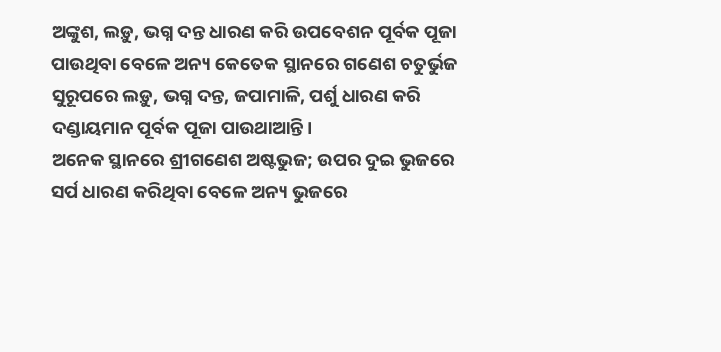ଅଙ୍କୁଶ, ଲଡ଼ୁ, ଭଗ୍ନ ଦନ୍ତ ଧାରଣ କରି ଉପବେଶନ ପୂର୍ବକ ପୂଜା ପାଉଥିବା ବେଳେ ଅନ୍ୟ କେତେକ ସ୍ଥାନରେ ଗଣେଶ ଚତୁର୍ଭୁଜ ସୁରୂପରେ ଲଡ଼ୁ, ଭଗ୍ନ ଦନ୍ତ, ଜପାମାଳି, ପର୍ଶୁ ଧାରଣ କରି ଦଣ୍ଡାୟମାନ ପୂର୍ବକ ପୂଜା ପାଉଥାଆନ୍ତି।
ଅନେକ ସ୍ଥାନରେ ଶ୍ରୀଗଣେଶ ଅଷ୍ଟଭୁଜ; ଉପର ଦୁଇ ଭୁଜରେ ସର୍ପ ଧାରଣ କରିଥିବା ବେଳେ ଅନ୍ୟ ଭୁଜରେ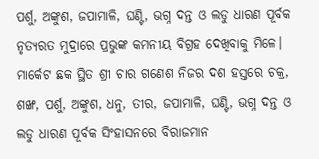ପର୍ଶୁ, ଅଙ୍କୁଶ, ଜପାମାଳି, ଘଣ୍ଟି, ଭଗ୍ନ ଦନ୍ତ ଓ ଲଡୁ ଧାରଣ ପୂର୍ବକ ନୃତ୍ୟରତ ମୁଦ୍ରାରେ ପ୍ରଭୁଙ୍କ କମନୀୟ ବିଗ୍ରହ ଦେଖିବାକୁ ମିଳେ। ମାର୍କେଟ ଛକ ସ୍ଥିତ ଶ୍ରୀ ଚାର ଗଣେଶ ନିଜର ଦଶ ହସ୍ତରେ ଚକ୍ର, ଶଙ୍ଖ, ପର୍ଶୁ, ଅଙ୍କୁଶ, ଧନୁ, ତୀର, ଜପାମାଳି, ଘଣ୍ଟି, ଭଗ୍ନ ଦନ୍ତ ଓ ଲଡୁ ଧାରଣ ପୂର୍ବକ ସିଂହାସନରେ ବିରାଜମାନ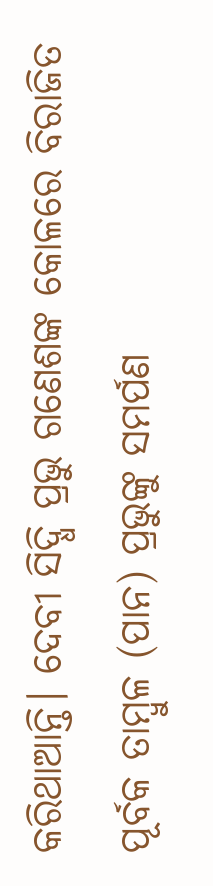କରିଥାଆନ୍ତି। ଦେବୀ ସିଦ୍ଧି ପ୍ରଭୁ ଗଣେଶଙ୍କ କୋଳରେ ବିରାଜିତ ପୂର୍ବକ ତାମ୍ବୁଳ (ପାନ) ପ୍ରଭୁଙ୍କୁ ସମର୍ପଣ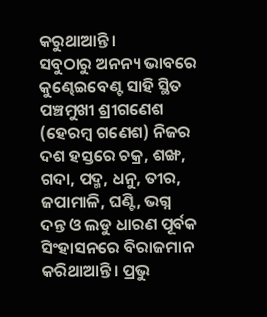କରୁଥାଆନ୍ତି।
ସବୁଠାରୁ ଅନନ୍ୟ ଭାବରେ କୁଣ୍ଢେଇବେଣ୍ଟ ସାହି ସ୍ଥିତ ପଞ୍ଚମୁଖୀ ଶ୍ରୀଗଣେଶ (ହେରମ୍ବ ଗଣେଶ) ନିଜର ଦଶ ହସ୍ତରେ ଚକ୍ର, ଶଙ୍ଖ, ଗଦା, ପଦ୍ମ, ଧନୁ, ତୀର, ଜପାମାଳି, ଘଣ୍ଟି, ଭଗ୍ନ ଦନ୍ତ ଓ ଲଡୁ ଧାରଣ ପୂର୍ବକ ସିଂହାସନରେ ବିରାଜମାନ କରିଥାଆନ୍ତି। ପ୍ରଭୁ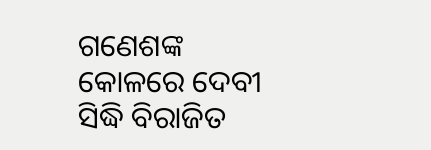ଗଣେଶଙ୍କ କୋଳରେ ଦେବୀ ସିଦ୍ଧି ବିରାଜିତ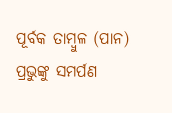ପୂର୍ବକ ତାମ୍ବୁଳ (ପାନ) ପ୍ରଭୁଙ୍କୁ ସମର୍ପଣ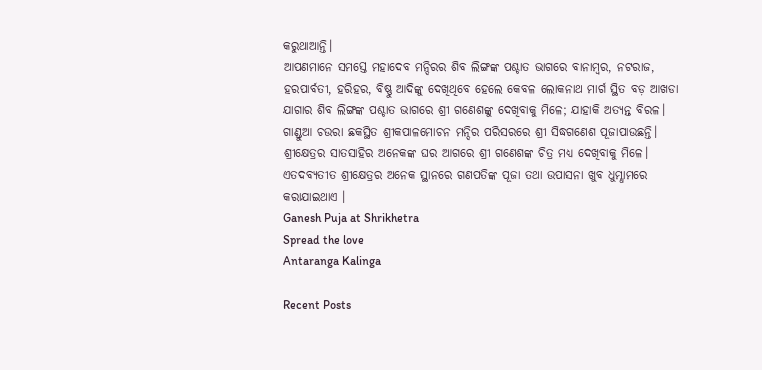କରୁଥାଆନ୍ତି।
ଆପଣମାନେ ସମସ୍ତେ ମହାଦେବ ମନ୍ଦିରର ଶିବ ଲିଙ୍ଗଙ୍କ ପଶ୍ଚାତ ଭାଗରେ ବାନାମ୍ବର, ନଟରାଜ, ହରପାର୍ବତୀ, ହରିହର, ବିଷ୍ଣୁ ଆଦିଙ୍କୁ ଦେଖିଥିବେ ହେଲେ କେବଳ ଲୋକନାଥ ମାର୍ଗ ସ୍ଥିତ ବଡ଼ ଆଖଡା ଯାଗାର ଶିବ ଲିଙ୍ଗଙ୍କ ପଶ୍ଚାତ ଭାଗରେ ଶ୍ରୀ ଗଣେଶଙ୍କୁ ଦେଖିବାକୁ ମିଳେ; ଯାହାକି ଅତ୍ୟନ୍ତ ବିରଳ। ଗାଣ୍ଡୁଆ ଚଉରା ଛକସ୍ଥିତ ଶ୍ରୀକପାଳମୋଚନ ମନ୍ଦିର ପରିସରରେ ଶ୍ରୀ ସିଦ୍ଧଗଣେଶ ପୂଜାପାଉଛନ୍ତି। ଶ୍ରୀକ୍ଷେତ୍ରର ସାତସାହିର ଅନେକଙ୍କ ଘର ଆଗରେ ଶ୍ରୀ ଗଣେଶଙ୍କ ଚିତ୍ର ମଧ୍ୟ ଦେଖିବାକୁ ମିଳେ। ଏତଦବ୍ୟତୀତ ଶ୍ରୀକ୍ଷେତ୍ରର ଅନେକ ସ୍ଥାନରେ ଗଣପତିଙ୍କ ପୂଜା ତଥା ଉପାସନା ଖୁବ ଧୁମ୍ଧାମରେ କରାଯାଇଥାଏ ।
Ganesh Puja at Shrikhetra
Spread the love
Antaranga Kalinga

Recent Posts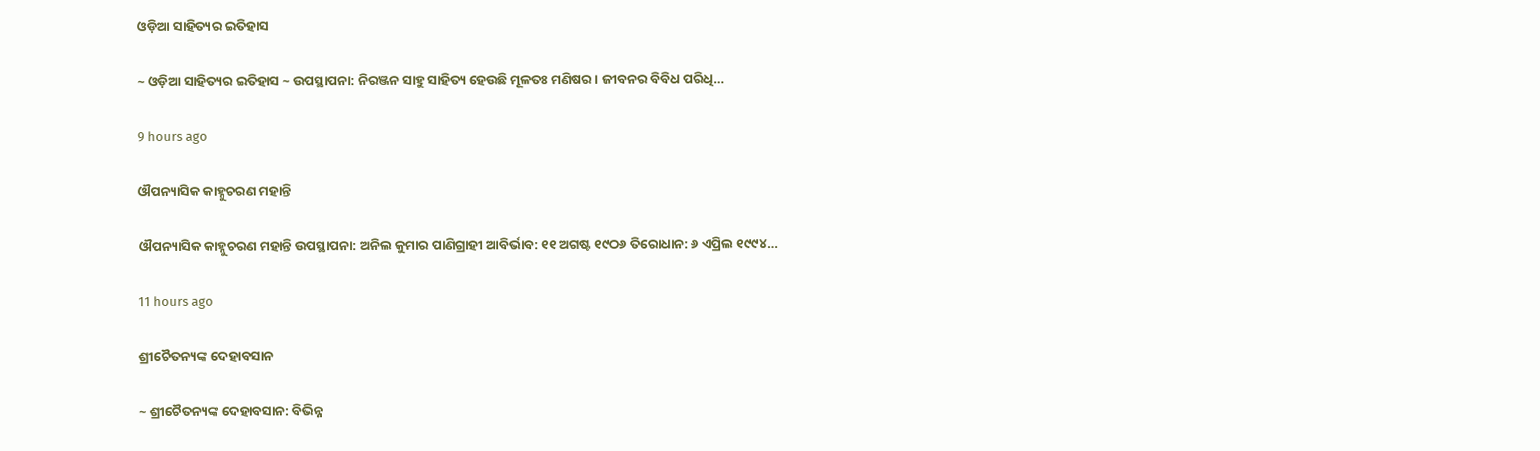ଓଡ଼ିଆ ସାହିତ୍ୟର ଇତିହାସ

~ ଓଡ଼ିଆ ସାହିତ୍ୟର ଇତିହାସ ~ ଉପସ୍ଥାପନା: ନିରଞ୍ଜନ ସାହୁ ସାହିତ୍ୟ ହେଉଛି ମୂଳତଃ ମଣିଷର। ଜୀବନର ବିବିଧ ପରିଧି…

9 hours ago

ଔପନ୍ୟାସିକ କାହ୍ନୁଚରଣ ମହାନ୍ତି

ଔପନ୍ୟାସିକ କାହ୍ନୁଚରଣ ମହାନ୍ତି ଉପସ୍ଥାପନା: ଅନିଲ କୁମାର ପାଣିଗ୍ରାହୀ ଆବିର୍ଭାବ: ୧୧ ଅଗଷ୍ଟ ୧୯ଠ୬ ତିରୋଧାନ: ୬ ଏପ୍ରିଲ ୧୯୯୪…

11 hours ago

ଶ୍ରୀଚୈତନ୍ୟଙ୍କ ଦେହାବସାନ

~ ଶ୍ରୀଚୈତନ୍ୟଙ୍କ ଦେହାବସାନ: ବିଭିନ୍ନ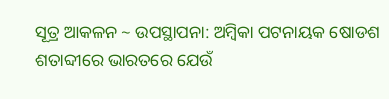ସୂତ୍ର ଆକଳନ ~ ଉପସ୍ଥାପନା: ଅମ୍ବିକା ପଟନାୟକ ଷୋଡଶ ଶତାବ୍ଦୀରେ ଭାରତରେ ଯେଉଁ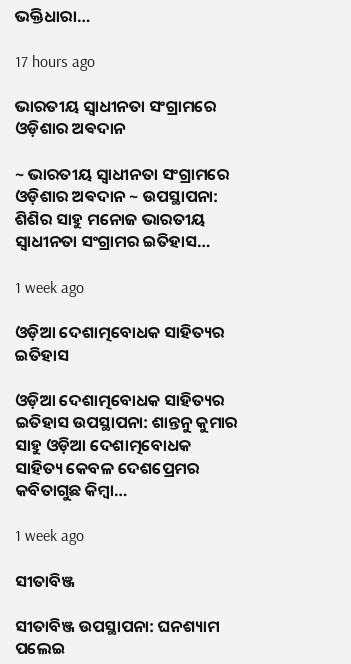ଭକ୍ତିଧାରା…

17 hours ago

ଭାରତୀୟ ସ୍ୱାଧୀନତା ସଂଗ୍ରାମରେ ଓଡ଼ିଶାର ଅଵଦାନ

~ ଭାରତୀୟ ସ୍ୱାଧୀନତା ସଂଗ୍ରାମରେ ଓଡ଼ିଶାର ଅଵଦାନ ~ ଉପସ୍ଥାପନା: ଶିଶିର ସାହୁ ମନୋଜ ଭାରତୀୟ ସ୍ଵାଧୀନତା ସଂଗ୍ରାମର ଇତିହାସ…

1 week ago

ଓଡ଼ିଆ ଦେଶାତ୍ମବୋଧକ ସାହିତ୍ୟର ଇତିହାସ

ଓଡ଼ିଆ ଦେଶାତ୍ମବୋଧକ ସାହିତ୍ୟର ଇତିହାସ ଉପସ୍ଥାପନା: ଶାନ୍ତନୁ କୁମାର ସାହୁ ଓଡ଼ିଆ ଦେଶାତ୍ମବୋଧକ ସାହିତ୍ୟ କେବଳ ଦେଶପ୍ରେମର କବିତାଗୁଛ କିମ୍ବା…

1 week ago

ସୀତାବିଞ୍ଜ

ସୀତାବିଞ୍ଜ ଉପସ୍ଥାପନା: ଘନଶ୍ୟାମ ପଲେଇ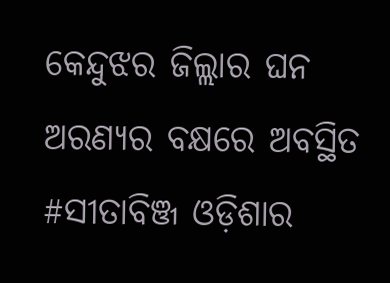କେନ୍ଦୁଝର ଜିଲ୍ଲାର ଘନ ଅରଣ୍ୟର ବକ୍ଷରେ ଅବସ୍ଥିତ #ସୀତାବିଞ୍ଜ ଓଡ଼ିଶାର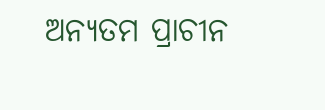ଅନ୍ୟତମ ପ୍ରାଚୀନ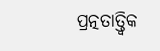ପ୍ରତ୍ନତାତ୍ତ୍ୱିକ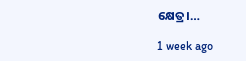କ୍ଷେତ୍ର।…

1 week ago